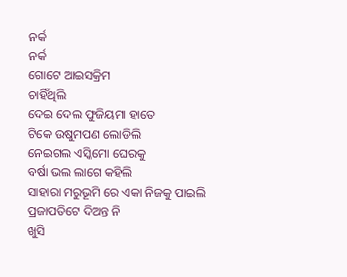ନର୍କ
ନର୍କ
ଗୋଟେ ଆଇସକ୍ରିମ
ଚାହିଁଥିଲି
ଦେଇ ଦେଲ ଫୁଜିୟମା ହାତେ
ଟିକେ ଉଷୁମପଣ ଲୋଡିଲି
ନେଇଗଲ ଏସ୍କିମୋ ଘେରକୁ
ବର୍ଷା ଭଲ ଲାଗେ କହିଲି
ସାହାରା ମରୁଭୂମି ରେ ଏକା ନିଜକୁ ପାଇଲି
ପ୍ରଜାପତିଟେ ଦିଅନ୍ତ ନି
ଖୁସି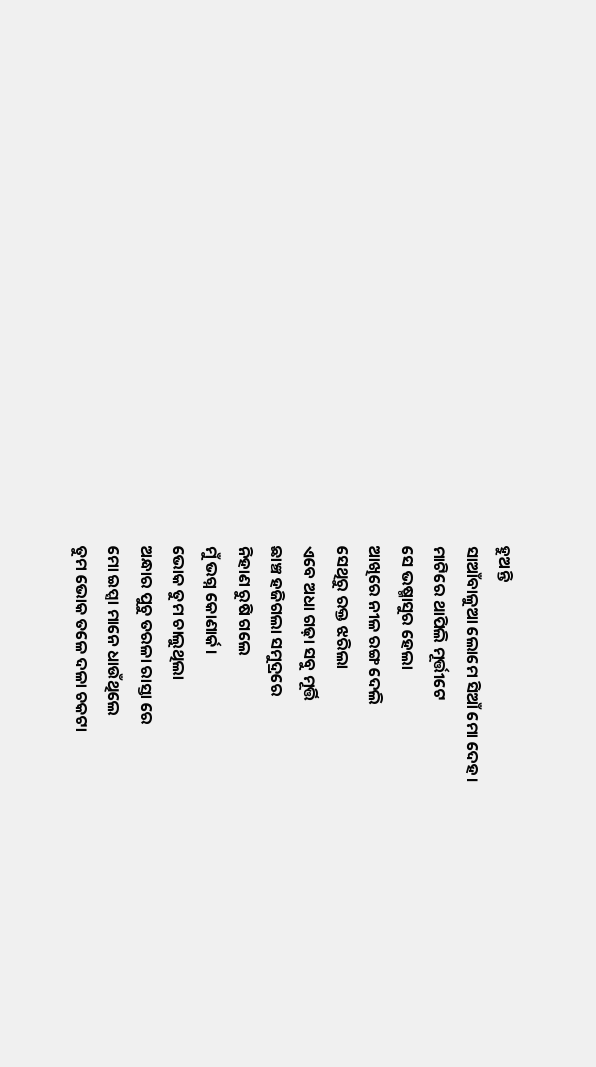ହୁଅନ୍ତି
ସାଆଁବାଳୁଆ ଲୋମେ ସିଆଁ ମୋ ଦେହ।
ମାଟିରେ ଥାପିଲି ମୂର୍ତ୍ତୀଟେ
ସେ ଭଷ୍ମାସୁର ହେଲା
ଆଖିରେ ନୀଳ ରଙ୍ଗ ଦେଲି
ସେଥିରୁ ରକ୍ତ ଝରିଲା
ଏବେ ଅଧା ଗଢ଼ା ସବୁ ମୂର୍ତ୍ତି
ଛାଞ୍ଚ ହଜିଗଲା ସମୁଦ୍ରରେ
ନିହାଣ ରୁଷି ଗଲେ
ମୁଁ ଭଗ୍ନ କୋଣାର୍କ।
ଭୋକ ତୁମ ଚାଲୁଥିଲା
ଅନ୍ଧାର ପୁଚୁ ତରଳା ରାସ୍ତା ରେ
ମୋ ଇପ୍ସା ମାନେ ଧାଉଁଥିଲେ
ତୁମ ଭୋକ ତଳେ ଦଳା ଚକଟା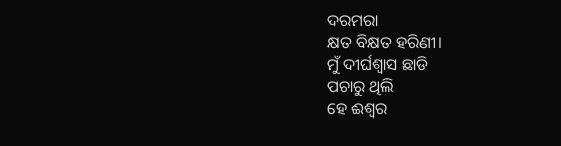ଦରମରା
କ୍ଷତ ବିକ୍ଷତ ହରିଣୀ।
ମୁଁ ଦୀର୍ଘଶ୍ଵାସ ଛାଡି
ପଚାରୁ ଥିଲି
ହେ ଈଶ୍ବର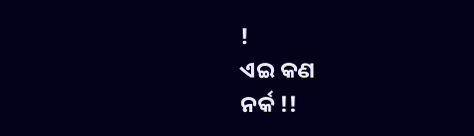!
ଏଇ କଣ
ନର୍କ !!